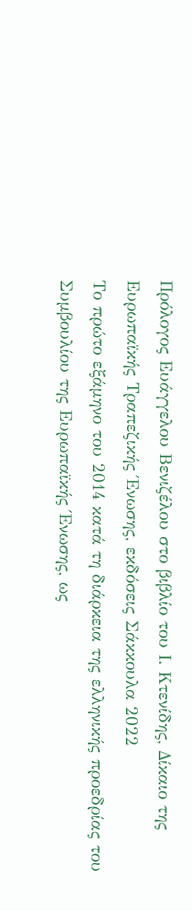Πρόλογος Ευάγγελου Βενιζέλου στο βιβλίο του Ι. Κτενίδης, Δίκαιο της Ευρωπαϊκής Τραπεζικής Ένωσης, εκδόσεις Σάκκουλα 2022
Το πρώτο εξάμηνο του 2014 κατά τη διάρκεια της ελληνικής προεδρίας του Συμβουλίου της Ευρωπαϊκής Ένωσης, ως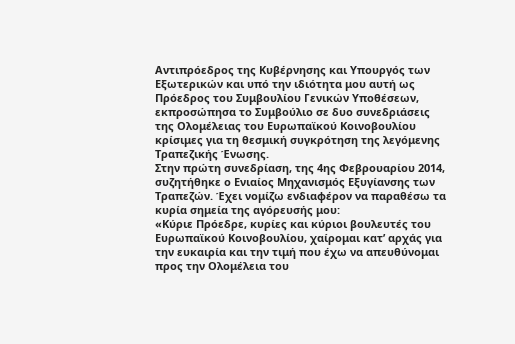Αντιπρόεδρος της Κυβέρνησης και Υπουργός των Εξωτερικών και υπό την ιδιότητα μου αυτή ως Πρόεδρος του Συμβουλίου Γενικών Υποθέσεων, εκπροσώπησα το Συμβούλιο σε δυο συνεδριάσεις της Ολομέλειας του Ευρωπαϊκού Κοινοβουλίου κρίσιμες για τη θεσμική συγκρότηση της λεγόμενης Τραπεζικής Ένωσης.
Στην πρώτη συνεδρίαση, της 4ης Φεβρουαρίου 2014, συζητήθηκε ο Ενιαίος Μηχανισμός Εξυγίανσης των Τραπεζών. Έχει νομίζω ενδιαφέρον να παραθέσω τα κυρία σημεία της αγόρευσής μου:
«Κύριε Πρόεδρε, κυρίες και κύριοι βουλευτές του Ευρωπαϊκού Κοινοβουλίου, χαίρομαι κατ’ αρχάς για την ευκαιρία και την τιμή που έχω να απευθύνομαι προς την Ολομέλεια του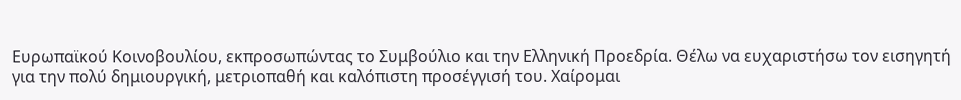Ευρωπαϊκού Κοινοβουλίου, εκπροσωπώντας το Συμβούλιο και την Ελληνική Προεδρία. Θέλω να ευχαριστήσω τον εισηγητή για την πολύ δημιουργική, μετριοπαθή και καλόπιστη προσέγγισή του. Χαίρομαι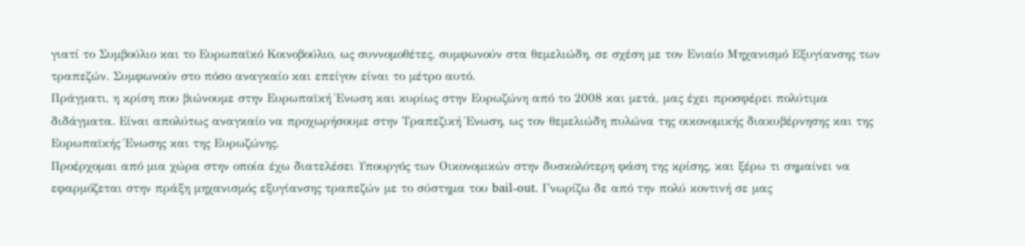γιατί το Συμβούλιο και το Ευρωπαϊκό Κοινοβούλιο, ως συννομοθέτες, συμφωνούν στα θεμελιώδη, σε σχέση με τον Ενιαίο Μηχανισμό Εξυγίανσης των τραπεζών. Συμφωνούν στο πόσο αναγκαίο και επείγον είναι το μέτρο αυτό.
Πράγματι, η κρίση που βιώνουμε στην Ευρωπαϊκή Ένωση και κυρίως στην Ευρωζώνη από το 2008 και μετά, μας έχει προσφέρει πολύτιμα διδάγματα. Είναι απολύτως αναγκαίο να προχωρήσουμε στην Τραπεζική Ένωση, ως τον θεμελιώδη πυλώνα της οικονομικής διακυβέρνησης και της Ευρωπαϊκής Ένωσης και της Ευρωζώνης.
Προέρχομαι από μια χώρα στην οποία έχω διατελέσει Υπουργός των Οικονομικών στην δυσκολότερη φάση της κρίσης, και ξέρω τι σημαίνει να εφαρμόζεται στην πράξη μηχανισμός εξυγίανσης τραπεζών με το σύστημα του bail-out. Γνωρίζω δε από την πολύ κοντινή σε μας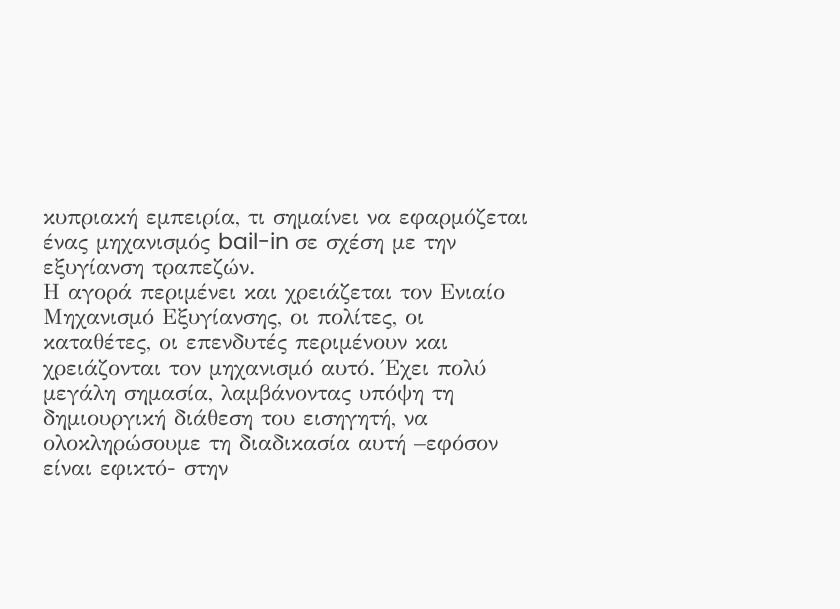κυπριακή εμπειρία, τι σημαίνει να εφαρμόζεται ένας μηχανισμός bail-in σε σχέση με την εξυγίανση τραπεζών.
Η αγορά περιμένει και χρειάζεται τον Ενιαίο Μηχανισμό Εξυγίανσης, οι πολίτες, οι καταθέτες, οι επενδυτές περιμένουν και χρειάζονται τον μηχανισμό αυτό. Έχει πολύ μεγάλη σημασία, λαμβάνοντας υπόψη τη δημιουργική διάθεση του εισηγητή, να ολοκληρώσουμε τη διαδικασία αυτή –εφόσον είναι εφικτό- στην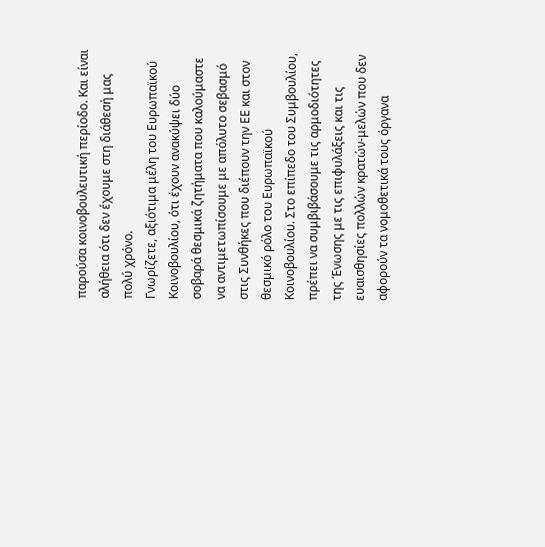παρούσα κοινοβουλευτική περίοδο. Και είναι αλήθεια ότι δεν έχουμε στη διάθεσή μας πολύ χρόνο.
Γνωρίζετε, αξιότιμα μέλη του Ευρωπαϊκού Κοινοβουλίου, ότι έχουν ανακύψει δύο σοβαρά θεσμικά ζητήματα που καλούμαστε να αντιμετωπίσουμε με απόλυτο σεβασμό στις Συνθήκες που διέπουν την ΕΕ και στον θεσμικό ρόλο του Ευρωπαϊκού Κοινοβουλίου. Στο επίπεδο του Συμβουλίου, πρέπει να συμβιβάσουμε τις αρμοδιότητες της Ένωσης με τις επιφυλάξεις και τις ευαισθησίες πολλών κρατών-μελών που δεν αφορούν τα νομοθετικά τους όργανα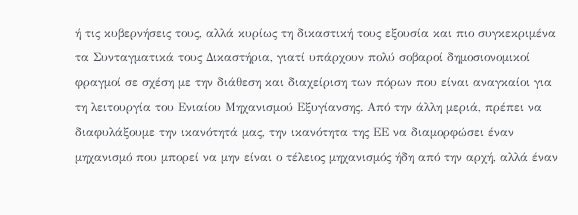ή τις κυβερνήσεις τους, αλλά κυρίως τη δικαστική τους εξουσία και πιο συγκεκριμένα τα Συνταγματικά τους Δικαστήρια, γιατί υπάρχουν πολύ σοβαροί δημοσιονομικοί φραγμοί σε σχέση με την διάθεση και διαχείριση των πόρων που είναι αναγκαίοι για τη λειτουργία του Ενιαίου Μηχανισμού Εξυγίανσης. Από την άλλη μεριά, πρέπει να διαφυλάξουμε την ικανότητά μας, την ικανότητα της ΕΕ να διαμορφώσει έναν μηχανισμό που μπορεί να μην είναι ο τέλειος μηχανισμός ήδη από την αρχή, αλλά έναν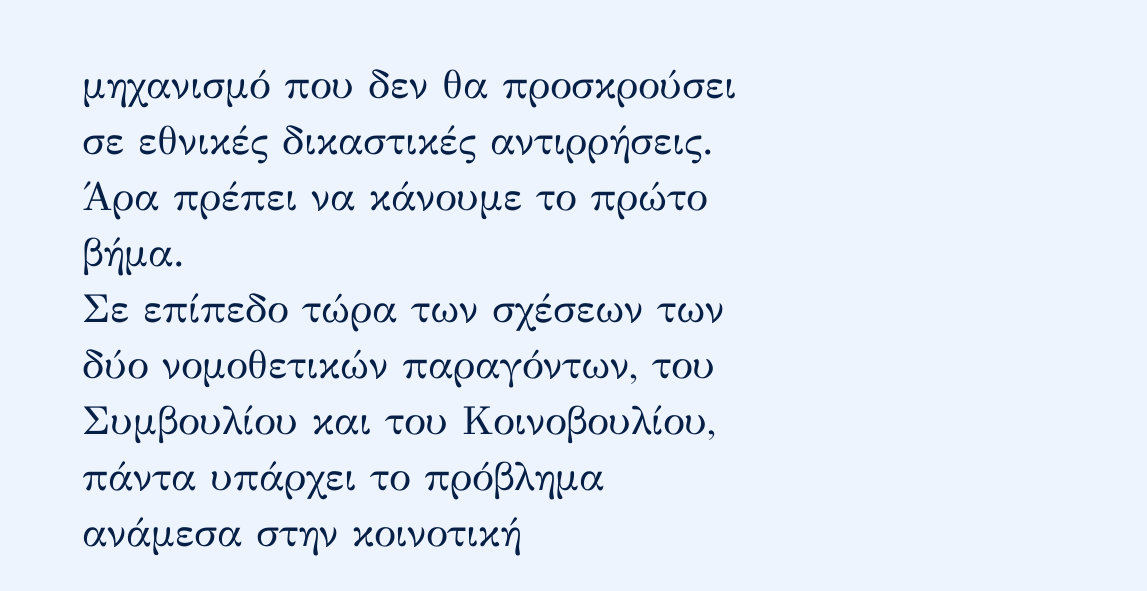μηχανισμό που δεν θα προσκρούσει σε εθνικές δικαστικές αντιρρήσεις. Άρα πρέπει να κάνουμε το πρώτο βήμα.
Σε επίπεδο τώρα των σχέσεων των δύο νομοθετικών παραγόντων, του Συμβουλίου και του Κοινοβουλίου, πάντα υπάρχει το πρόβλημα ανάμεσα στην κοινοτική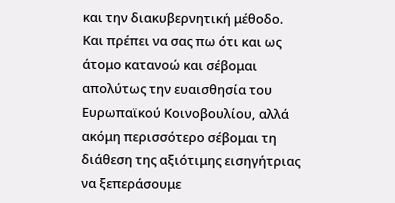και την διακυβερνητική μέθοδο. Και πρέπει να σας πω ότι και ως άτομο κατανοώ και σέβομαι απολύτως την ευαισθησία του Ευρωπαϊκού Κοινοβουλίου, αλλά ακόμη περισσότερο σέβομαι τη διάθεση της αξιότιμης εισηγήτριας να ξεπεράσουμε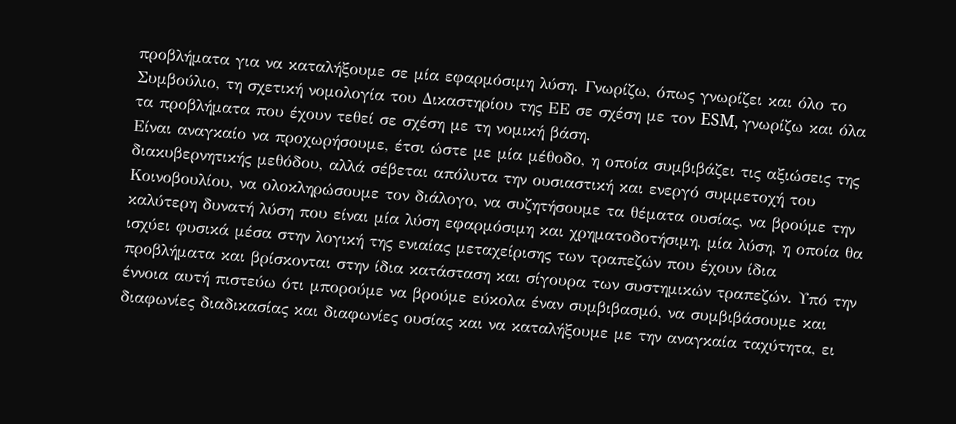προβλήματα για να καταλήξουμε σε μία εφαρμόσιμη λύση. Γνωρίζω, όπως γνωρίζει και όλο το Συμβούλιο, τη σχετική νομολογία του Δικαστηρίου της ΕΕ σε σχέση με τον ESM, γνωρίζω και όλα τα προβλήματα που έχουν τεθεί σε σχέση με τη νομική βάση.
Είναι αναγκαίο να προχωρήσουμε, έτσι ώστε με μία μέθοδο, η οποία συμβιβάζει τις αξιώσεις της διακυβερνητικής μεθόδου, αλλά σέβεται απόλυτα την ουσιαστική και ενεργό συμμετοχή του Κοινοβουλίου, να ολοκληρώσουμε τον διάλογο, να συζητήσουμε τα θέματα ουσίας, να βρούμε την καλύτερη δυνατή λύση που είναι μία λύση εφαρμόσιμη και χρηματοδοτήσιμη, μία λύση, η οποία θα ισχύει φυσικά μέσα στην λογική της ενιαίας μεταχείρισης των τραπεζών που έχουν ίδια προβλήματα και βρίσκονται στην ίδια κατάσταση και σίγουρα των συστημικών τραπεζών. Υπό την έννοια αυτή πιστεύω ότι μπορούμε να βρούμε εύκολα έναν συμβιβασμό, να συμβιβάσουμε και διαφωνίες διαδικασίας και διαφωνίες ουσίας και να καταλήξουμε με την αναγκαία ταχύτητα, ει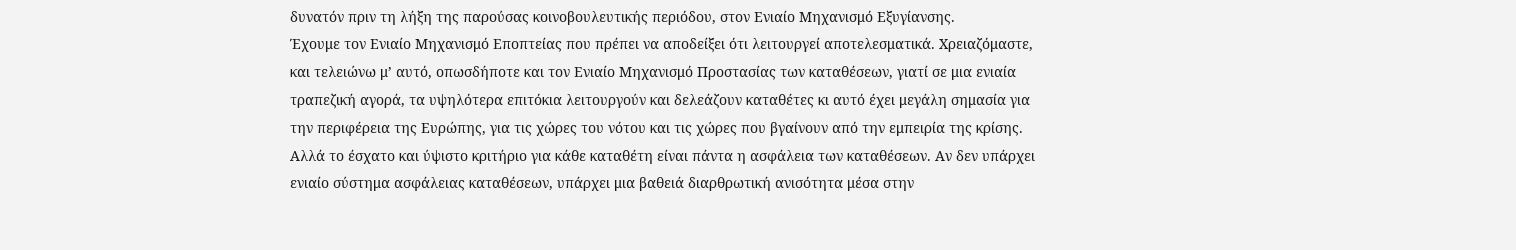δυνατόν πριν τη λήξη της παρούσας κοινοβουλευτικής περιόδου, στον Ενιαίο Μηχανισμό Εξυγίανσης.
Έχουμε τον Ενιαίο Μηχανισμό Εποπτείας που πρέπει να αποδείξει ότι λειτουργεί αποτελεσματικά. Χρειαζόμαστε, και τελειώνω μ’ αυτό, οπωσδήποτε και τον Ενιαίο Μηχανισμό Προστασίας των καταθέσεων, γιατί σε μια ενιαία τραπεζική αγορά, τα υψηλότερα επιτόκια λειτουργούν και δελεάζουν καταθέτες κι αυτό έχει μεγάλη σημασία για την περιφέρεια της Ευρώπης, για τις χώρες του νότου και τις χώρες που βγαίνουν από την εμπειρία της κρίσης. Αλλά το έσχατο και ύψιστο κριτήριο για κάθε καταθέτη είναι πάντα η ασφάλεια των καταθέσεων. Αν δεν υπάρχει ενιαίο σύστημα ασφάλειας καταθέσεων, υπάρχει μια βαθειά διαρθρωτική ανισότητα μέσα στην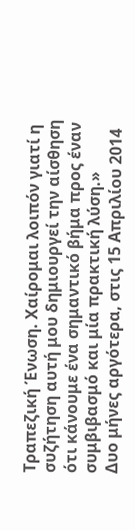Τραπεζική Ένωση. Χαίρομαι λοιπόν γιατί η συζήτηση αυτή μου δημιουργεί την αίσθηση ότι κάνουμε ένα σημαντικό βήμα προς έναν συμβιβασμό και μία πρακτική λύση.»
Δυο μήνες αργότερα, στις 15 Απριλίου 2014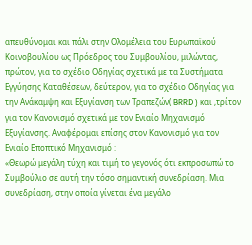απευθύνομαι και πάλι στην Ολομέλεια του Ευρωπαϊκού Κοινοβουλίου ως Πρόεδρος του Συμβουλίου, μιλώντας, πρώτον, για το σχέδιο Οδηγίας σχετικά με τα Συστήματα Εγγύησης Καταθέσεων, δεύτερον, για το σχέδιο Οδηγίας για την Ανάκαμψη και Εξυγίανση των Τραπεζών( BRRD ) και ,τρίτον για τον Κανονισμό σχετικά με τον Ενιαίο Μηχανισμό Εξυγίανσης. Αναφέρομαι επίσης στον Κανονισμό για τον Ενιαίο Εποπτικό Μηχανισμό :
«Θεωρώ μεγάλη τύχη και τιμή το γεγονός ότι εκπροσωπώ το Συμβούλιο σε αυτή την τόσο σημαντική συνεδρίαση. Μια συνεδρίαση, στην οποία γίνεται ένα μεγάλο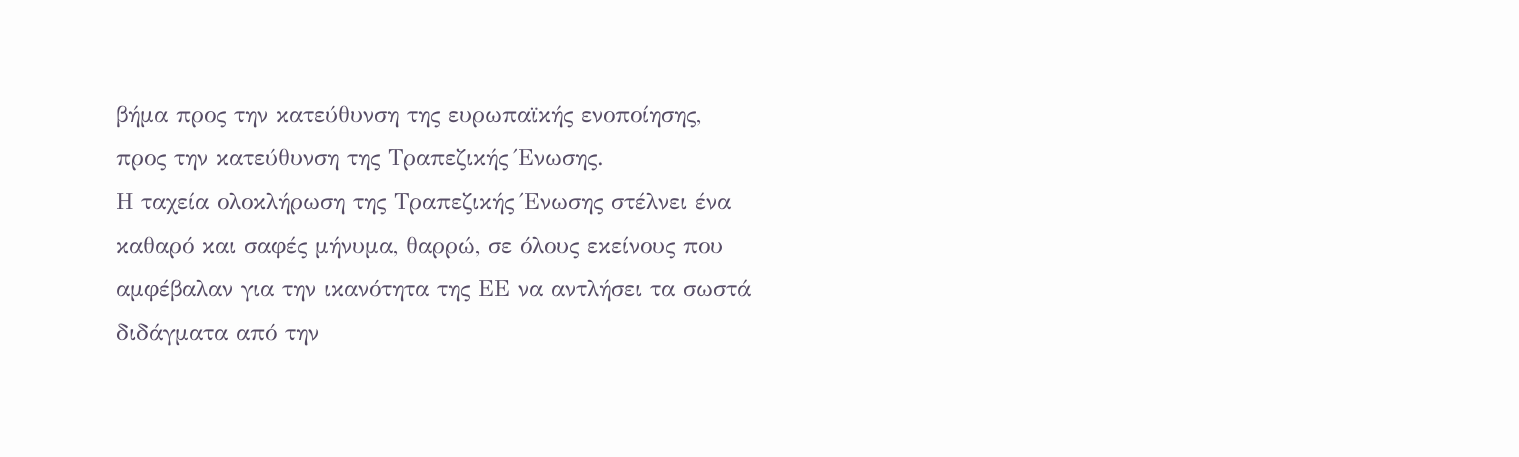βήμα προς την κατεύθυνση της ευρωπαϊκής ενοποίησης, προς την κατεύθυνση της Τραπεζικής Ένωσης.
Η ταχεία ολοκλήρωση της Τραπεζικής Ένωσης στέλνει ένα καθαρό και σαφές μήνυμα, θαρρώ, σε όλους εκείνους που αμφέβαλαν για την ικανότητα της ΕΕ να αντλήσει τα σωστά διδάγματα από την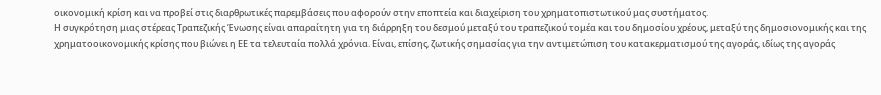οικονομική κρίση και να προβεί στις διαρθρωτικές παρεμβάσεις που αφορούν στην εποπτεία και διαχείριση του χρηματοπιστωτικού μας συστήματος.
Η συγκρότηση μιας στέρεας Τραπεζικής Ένωσης είναι απαραίτητη για τη διάρρηξη του δεσμού μεταξύ του τραπεζικού τομέα και του δημοσίου χρέους, μεταξύ της δημοσιονομικής και της χρηματοοικονομικής κρίσης που βιώνει η ΕΕ τα τελευταία πολλά χρόνια. Είναι, επίσης, ζωτικής σημασίας για την αντιμετώπιση του κατακερματισμού της αγοράς, ιδίως της αγοράς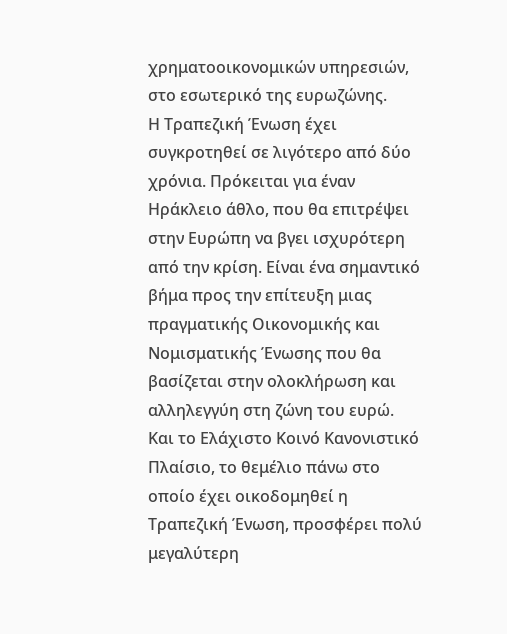χρηματοοικονομικών υπηρεσιών, στο εσωτερικό της ευρωζώνης.
Η Τραπεζική Ένωση έχει συγκροτηθεί σε λιγότερο από δύο χρόνια. Πρόκειται για έναν Ηράκλειο άθλο, που θα επιτρέψει στην Ευρώπη να βγει ισχυρότερη από την κρίση. Είναι ένα σημαντικό βήμα προς την επίτευξη μιας πραγματικής Οικονομικής και Νομισματικής Ένωσης που θα βασίζεται στην ολοκλήρωση και αλληλεγγύη στη ζώνη του ευρώ. Και το Ελάχιστο Κοινό Κανονιστικό Πλαίσιο, το θεμέλιο πάνω στο οποίο έχει οικοδομηθεί η Τραπεζική Ένωση, προσφέρει πολύ μεγαλύτερη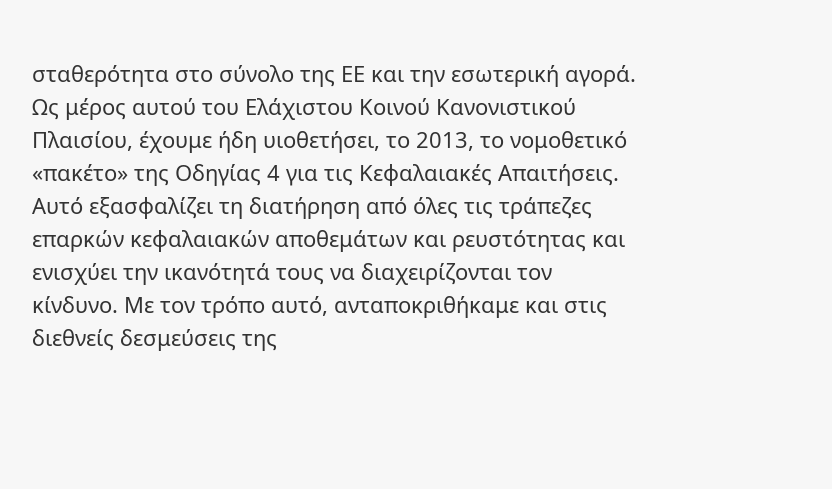σταθερότητα στο σύνολο της ΕΕ και την εσωτερική αγορά.
Ως μέρος αυτού του Ελάχιστου Κοινού Κανονιστικού Πλαισίου, έχουμε ήδη υιοθετήσει, το 2013, το νομοθετικό «πακέτο» της Οδηγίας 4 για τις Κεφαλαιακές Απαιτήσεις. Αυτό εξασφαλίζει τη διατήρηση από όλες τις τράπεζες επαρκών κεφαλαιακών αποθεμάτων και ρευστότητας και ενισχύει την ικανότητά τους να διαχειρίζονται τον κίνδυνο. Με τον τρόπο αυτό, ανταποκριθήκαμε και στις διεθνείς δεσμεύσεις της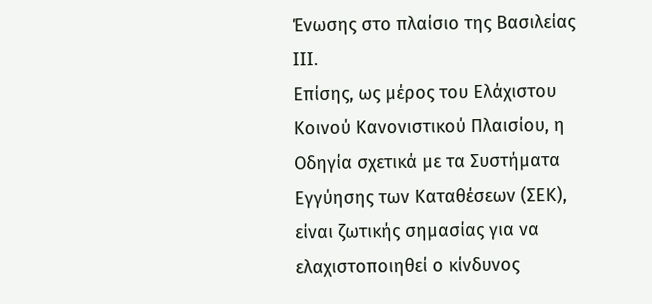Ένωσης στο πλαίσιο της Βασιλείας III.
Επίσης, ως μέρος του Ελάχιστου Κοινού Κανονιστικού Πλαισίου, η Οδηγία σχετικά με τα Συστήματα Εγγύησης των Καταθέσεων (ΣΕΚ), είναι ζωτικής σημασίας για να ελαχιστοποιηθεί ο κίνδυνος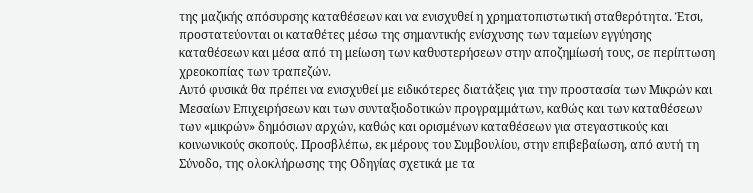της μαζικής απόσυρσης καταθέσεων και να ενισχυθεί η χρηματοπιστωτική σταθερότητα. Έτσι, προστατεύονται οι καταθέτες μέσω της σημαντικής ενίσχυσης των ταμείων εγγύησης καταθέσεων και μέσα από τη μείωση των καθυστερήσεων στην αποζημίωσή τους, σε περίπτωση χρεοκοπίας των τραπεζών.
Αυτό φυσικά θα πρέπει να ενισχυθεί με ειδικότερες διατάξεις για την προστασία των Μικρών και Μεσαίων Επιχειρήσεων και των συνταξιοδοτικών προγραμμάτων, καθώς και των καταθέσεων των «μικρών» δημόσιων αρχών, καθώς και ορισμένων καταθέσεων για στεγαστικούς και κοινωνικούς σκοπούς. Προσβλέπω, εκ μέρους του Συμβουλίου, στην επιβεβαίωση, από αυτή τη Σύνοδο, της ολοκλήρωσης της Οδηγίας σχετικά με τα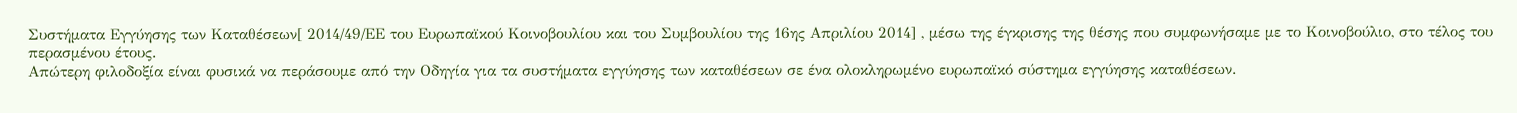Συστήματα Εγγύησης των Καταθέσεων[ 2014/49/ΕΕ του Ευρωπαϊκού Κοινοβουλίου και του Συμβουλίου της 16ης Απριλίου 2014] , μέσω της έγκρισης της θέσης που συμφωνήσαμε με το Κοινοβούλιο, στο τέλος του περασμένου έτους.
Απώτερη φιλοδοξία είναι φυσικά να περάσουμε από την Οδηγία για τα συστήματα εγγύησης των καταθέσεων σε ένα ολοκληρωμένο ευρωπαϊκό σύστημα εγγύησης καταθέσεων.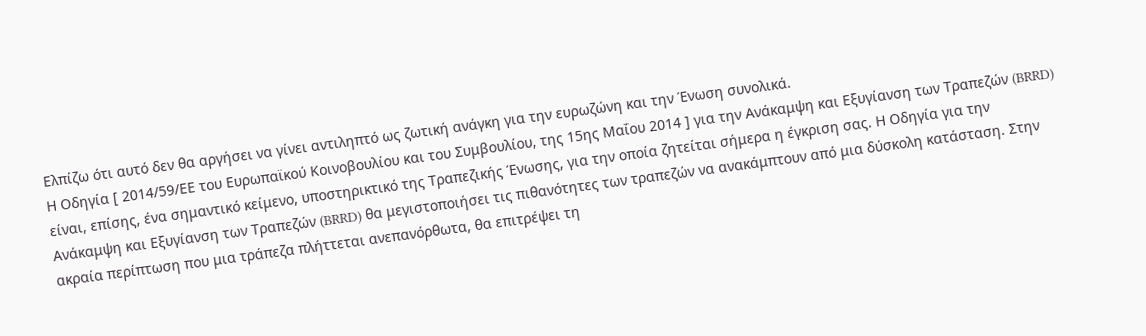Ελπίζω ότι αυτό δεν θα αργήσει να γίνει αντιληπτό ως ζωτική ανάγκη για την ευρωζώνη και την Ένωση συνολικά.
Η Οδηγία [ 2014/59/ΕΕ του Ευρωπαϊκού Κοινοβουλίου και του Συμβουλίου, της 15ης Μαΐου 2014 ] για την Ανάκαμψη και Εξυγίανση των Τραπεζών (BRRD) είναι, επίσης, ένα σημαντικό κείμενο, υποστηρικτικό της Τραπεζικής Ένωσης, για την οποία ζητείται σήμερα η έγκριση σας. Η Οδηγία για την Ανάκαμψη και Εξυγίανση των Τραπεζών (BRRD) θα μεγιστοποιήσει τις πιθανότητες των τραπεζών να ανακάμπτουν από μια δύσκολη κατάσταση. Στην ακραία περίπτωση που μια τράπεζα πλήττεται ανεπανόρθωτα, θα επιτρέψει τη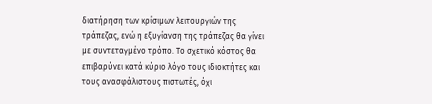διατήρηση των κρίσιμων λειτουργιών της τράπεζας, ενώ η εξυγίανση της τράπεζας θα γίνει με συντεταγμένο τρόπο. Το σχετικό κόστος θα επιβαρύνει κατά κύριο λόγο τους ιδιοκτήτες και τους ανασφάλιστους πιστωτές, όχι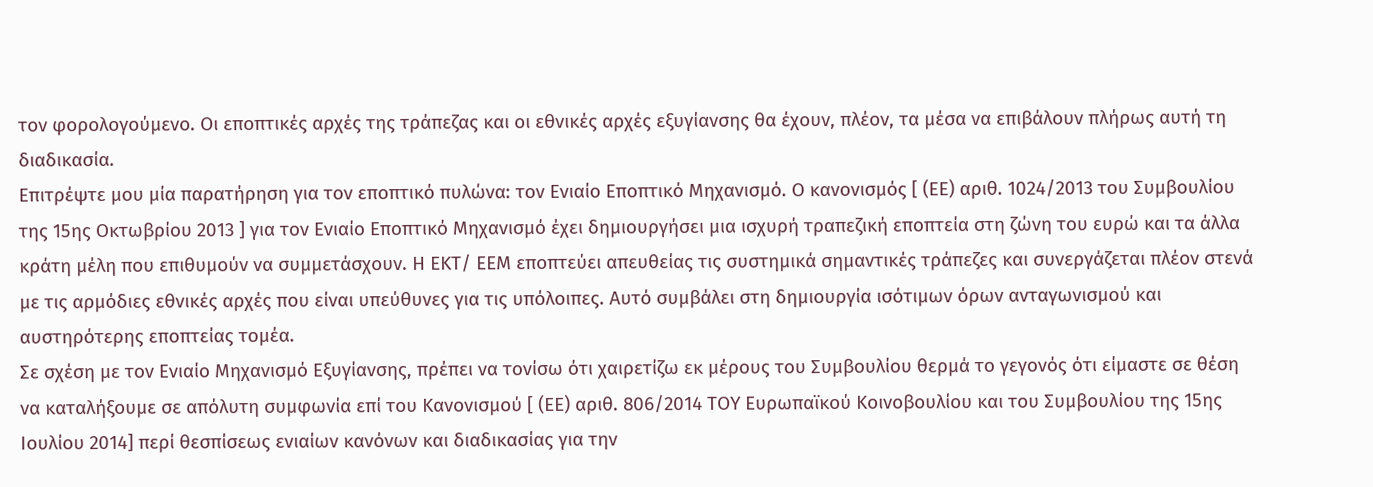τον φορολογούμενο. Οι εποπτικές αρχές της τράπεζας και οι εθνικές αρχές εξυγίανσης θα έχουν, πλέον, τα μέσα να επιβάλουν πλήρως αυτή τη διαδικασία.
Επιτρέψτε μου μία παρατήρηση για τον εποπτικό πυλώνα: τον Ενιαίο Εποπτικό Μηχανισμό. Ο κανονισμός [ (ΕΕ) αριθ. 1024/2013 του Συμβουλίου της 15ης Οκτωβρίου 2013 ] για τον Ενιαίο Εποπτικό Μηχανισμό έχει δημιουργήσει μια ισχυρή τραπεζική εποπτεία στη ζώνη του ευρώ και τα άλλα κράτη μέλη που επιθυμούν να συμμετάσχουν. Η ΕΚΤ/ ΕΕΜ εποπτεύει απευθείας τις συστημικά σημαντικές τράπεζες και συνεργάζεται πλέον στενά με τις αρμόδιες εθνικές αρχές που είναι υπεύθυνες για τις υπόλοιπες. Αυτό συμβάλει στη δημιουργία ισότιμων όρων ανταγωνισμού και αυστηρότερης εποπτείας τομέα.
Σε σχέση με τον Ενιαίο Μηχανισμό Εξυγίανσης, πρέπει να τονίσω ότι χαιρετίζω εκ μέρους του Συμβουλίου θερμά το γεγονός ότι είμαστε σε θέση να καταλήξουμε σε απόλυτη συμφωνία επί του Κανονισμού [ (ΕΕ) αριθ. 806/2014 ΤΟΥ Ευρωπαϊκού Κοινοβουλίου και του Συμβουλίου της 15ης Ιουλίου 2014] περί θεσπίσεως ενιαίων κανόνων και διαδικασίας για την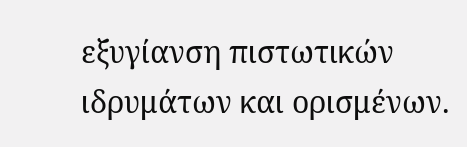εξυγίανση πιστωτικών ιδρυμάτων και ορισμένων.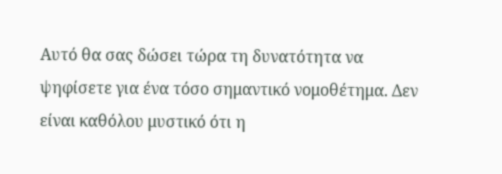Αυτό θα σας δώσει τώρα τη δυνατότητα να ψηφίσετε για ένα τόσο σημαντικό νομοθέτημα. Δεν είναι καθόλου μυστικό ότι η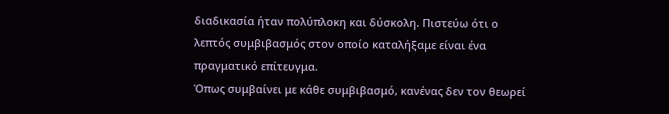διαδικασία ήταν πολύπλοκη και δύσκολη. Πιστεύω ότι ο λεπτός συμβιβασμός στον οποίο καταλήξαμε είναι ένα πραγματικό επίτευγμα.
Όπως συμβαίνει με κάθε συμβιβασμό, κανένας δεν τον θεωρεί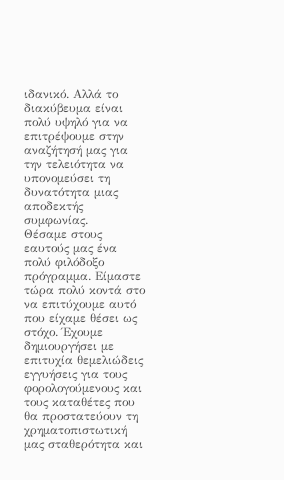ιδανικό. Αλλά το διακύβευμα είναι πολύ υψηλό για να επιτρέψουμε στην αναζήτησή μας για την τελειότητα να υπονομεύσει τη δυνατότητα μιας αποδεκτής συμφωνίας.
Θέσαμε στους εαυτούς μας ένα πολύ φιλόδοξο πρόγραμμα. Είμαστε τώρα πολύ κοντά στο να επιτύχουμε αυτό που είχαμε θέσει ως στόχο. Έχουμε δημιουργήσει με επιτυχία θεμελιώδεις εγγυήσεις για τους φορολογούμενους και τους καταθέτες που θα προστατεύουν τη χρηματοπιστωτική μας σταθερότητα και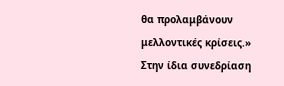θα προλαμβάνουν μελλοντικές κρίσεις.»
Στην ίδια συνεδρίαση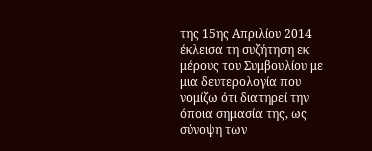της 15ης Απριλίου 2014 έκλεισα τη συζήτηση εκ μέρους του Συμβουλίου με μια δευτερολογία που νομίζω ότι διατηρεί την όποια σημασία της, ως σύνοψη των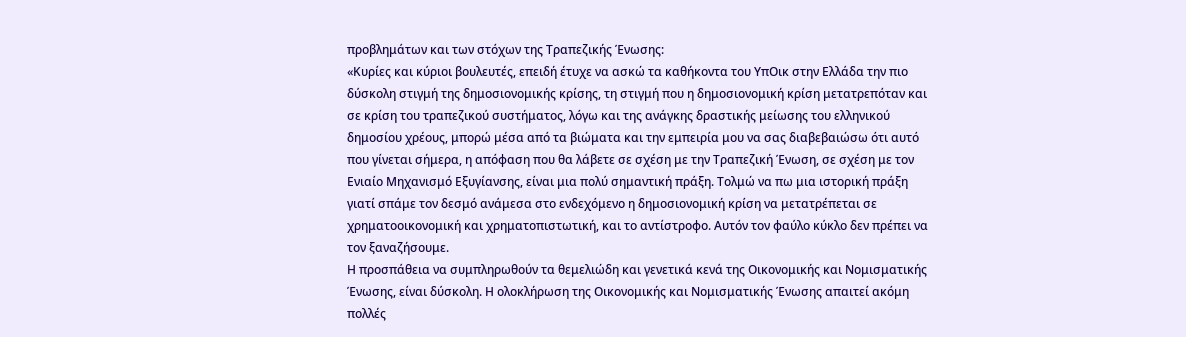προβλημάτων και των στόχων της Τραπεζικής Ένωσης:
«Κυρίες και κύριοι βουλευτές, επειδή έτυχε να ασκώ τα καθήκοντα του ΥπΟικ στην Ελλάδα την πιο δύσκολη στιγμή της δημοσιονομικής κρίσης, τη στιγμή που η δημοσιονομική κρίση μετατρεπόταν και σε κρίση του τραπεζικού συστήματος, λόγω και της ανάγκης δραστικής μείωσης του ελληνικού δημοσίου χρέους, μπορώ μέσα από τα βιώματα και την εμπειρία μου να σας διαβεβαιώσω ότι αυτό που γίνεται σήμερα, η απόφαση που θα λάβετε σε σχέση με την Τραπεζική Ένωση, σε σχέση με τον Ενιαίο Μηχανισμό Εξυγίανσης, είναι μια πολύ σημαντική πράξη. Τολμώ να πω μια ιστορική πράξη γιατί σπάμε τον δεσμό ανάμεσα στο ενδεχόμενο η δημοσιονομική κρίση να μετατρέπεται σε χρηματοοικονομική και χρηματοπιστωτική, και το αντίστροφο. Αυτόν τον φαύλο κύκλο δεν πρέπει να τον ξαναζήσουμε.
Η προσπάθεια να συμπληρωθούν τα θεμελιώδη και γενετικά κενά της Οικονομικής και Νομισματικής Ένωσης, είναι δύσκολη. Η ολοκλήρωση της Οικονομικής και Νομισματικής Ένωσης απαιτεί ακόμη πολλές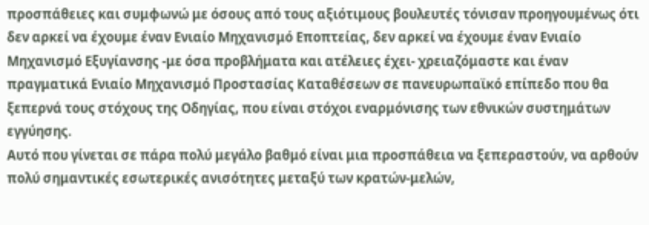προσπάθειες και συμφωνώ με όσους από τους αξιότιμους βουλευτές τόνισαν προηγουμένως ότι δεν αρκεί να έχουμε έναν Ενιαίο Μηχανισμό Εποπτείας, δεν αρκεί να έχουμε έναν Ενιαίο Μηχανισμό Εξυγίανσης -με όσα προβλήματα και ατέλειες έχει- χρειαζόμαστε και έναν πραγματικά Ενιαίο Μηχανισμό Προστασίας Καταθέσεων σε πανευρωπαϊκό επίπεδο που θα ξεπερνά τους στόχους της Οδηγίας, που είναι στόχοι εναρμόνισης των εθνικών συστημάτων εγγύησης.
Αυτό που γίνεται σε πάρα πολύ μεγάλο βαθμό είναι μια προσπάθεια να ξεπεραστούν, να αρθούν πολύ σημαντικές εσωτερικές ανισότητες μεταξύ των κρατών-μελών,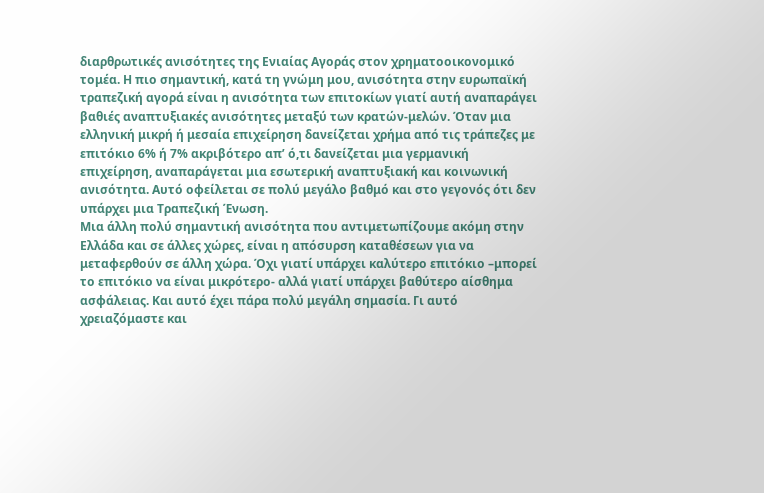διαρθρωτικές ανισότητες της Ενιαίας Αγοράς στον χρηματοοικονομικό τομέα. Η πιο σημαντική, κατά τη γνώμη μου, ανισότητα στην ευρωπαϊκή τραπεζική αγορά είναι η ανισότητα των επιτοκίων γιατί αυτή αναπαράγει βαθιές αναπτυξιακές ανισότητες μεταξύ των κρατών-μελών. Όταν μια ελληνική μικρή ή μεσαία επιχείρηση δανείζεται χρήμα από τις τράπεζες με επιτόκιο 6% ή 7% ακριβότερο απ’ ό,τι δανείζεται μια γερμανική επιχείρηση, αναπαράγεται μια εσωτερική αναπτυξιακή και κοινωνική ανισότητα. Αυτό οφείλεται σε πολύ μεγάλο βαθμό και στο γεγονός ότι δεν υπάρχει μια Τραπεζική Ένωση.
Μια άλλη πολύ σημαντική ανισότητα που αντιμετωπίζουμε ακόμη στην Ελλάδα και σε άλλες χώρες, είναι η απόσυρση καταθέσεων για να μεταφερθούν σε άλλη χώρα. Όχι γιατί υπάρχει καλύτερο επιτόκιο –μπορεί το επιτόκιο να είναι μικρότερο- αλλά γιατί υπάρχει βαθύτερο αίσθημα ασφάλειας. Και αυτό έχει πάρα πολύ μεγάλη σημασία. Γι αυτό χρειαζόμαστε και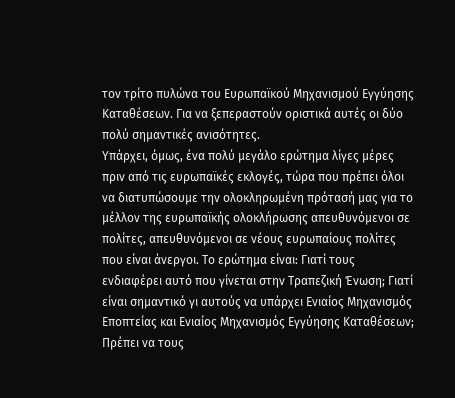τον τρίτο πυλώνα του Ευρωπαϊκού Μηχανισμού Εγγύησης Καταθέσεων. Για να ξεπεραστούν οριστικά αυτές οι δύο πολύ σημαντικές ανισότητες.
Υπάρχει, όμως, ένα πολύ μεγάλο ερώτημα λίγες μέρες πριν από τις ευρωπαϊκές εκλογές, τώρα που πρέπει όλοι να διατυπώσουμε την ολοκληρωμένη πρότασή μας για το μέλλον της ευρωπαϊκής ολοκλήρωσης απευθυνόμενοι σε πολίτες, απευθυνόμενοι σε νέους ευρωπαίους πολίτες που είναι άνεργοι. Το ερώτημα είναι: Γιατί τους ενδιαφέρει αυτό που γίνεται στην Τραπεζική Ένωση; Γιατί είναι σημαντικό γι αυτούς να υπάρχει Ενιαίος Μηχανισμός Εποπτείας και Ενιαίος Μηχανισμός Εγγύησης Καταθέσεων; Πρέπει να τους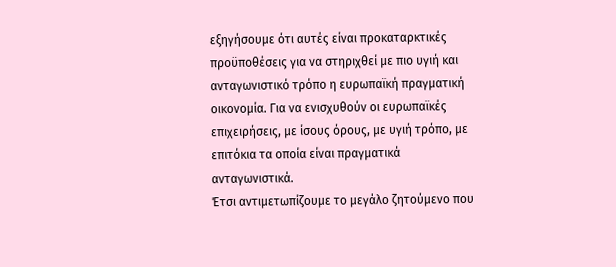εξηγήσουμε ότι αυτές είναι προκαταρκτικές προϋποθέσεις για να στηριχθεί με πιο υγιή και ανταγωνιστικό τρόπο η ευρωπαϊκή πραγματική οικονομία. Για να ενισχυθούν οι ευρωπαϊκές επιχειρήσεις, με ίσους όρους, με υγιή τρόπο, με επιτόκια τα οποία είναι πραγματικά ανταγωνιστικά.
Έτσι αντιμετωπίζουμε το μεγάλο ζητούμενο που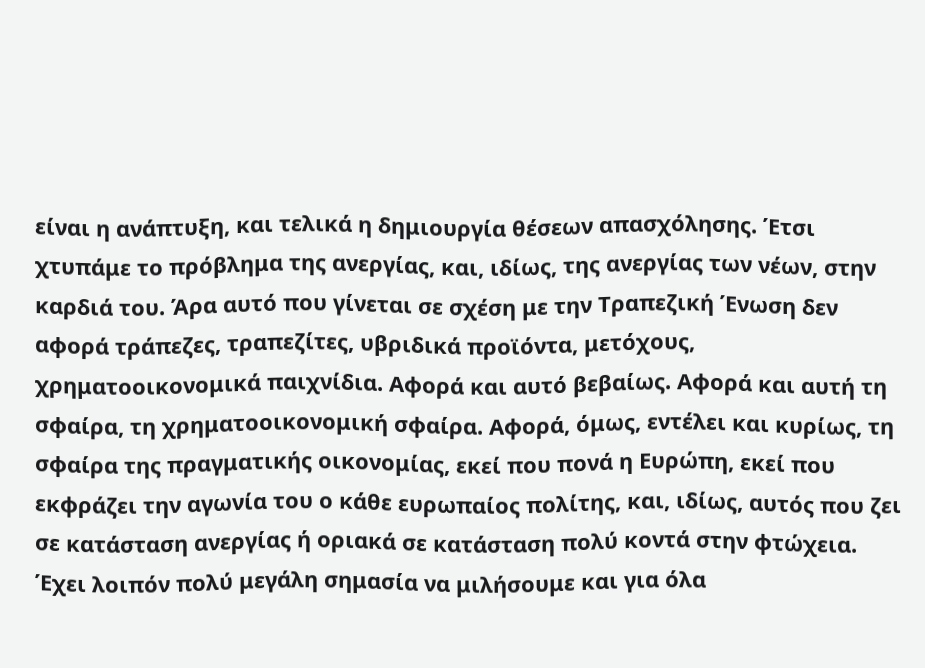είναι η ανάπτυξη, και τελικά η δημιουργία θέσεων απασχόλησης. Έτσι χτυπάμε το πρόβλημα της ανεργίας, και, ιδίως, της ανεργίας των νέων, στην καρδιά του. Άρα αυτό που γίνεται σε σχέση με την Τραπεζική Ένωση δεν αφορά τράπεζες, τραπεζίτες, υβριδικά προϊόντα, μετόχους, χρηματοοικονομικά παιχνίδια. Αφορά και αυτό βεβαίως. Αφορά και αυτή τη σφαίρα, τη χρηματοοικονομική σφαίρα. Αφορά, όμως, εντέλει και κυρίως, τη σφαίρα της πραγματικής οικονομίας, εκεί που πονά η Ευρώπη, εκεί που εκφράζει την αγωνία του ο κάθε ευρωπαίος πολίτης, και, ιδίως, αυτός που ζει σε κατάσταση ανεργίας ή οριακά σε κατάσταση πολύ κοντά στην φτώχεια.
Έχει λοιπόν πολύ μεγάλη σημασία να μιλήσουμε και για όλα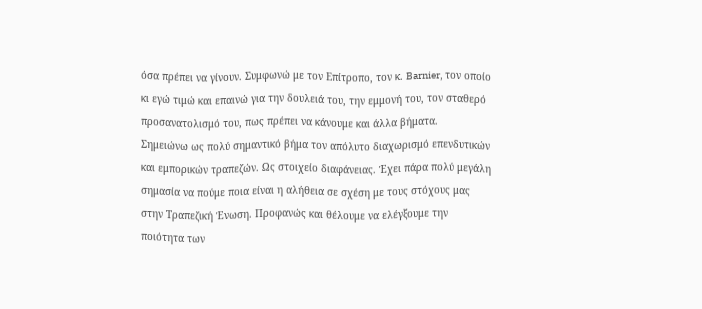όσα πρέπει να γίνουν. Συμφωνώ με τον Επίτροπο, τον κ. Barnier, τον οποίο κι εγώ τιμώ και επαινώ για την δουλειά του, την εμμονή του, τον σταθερό προσανατολισμό του, πως πρέπει να κάνουμε και άλλα βήματα.
Σημειώνω ως πολύ σημαντικό βήμα τον απόλυτο διαχωρισμό επενδυτικών και εμπορικών τραπεζών. Ως στοιχείο διαφάνειας. Έχει πάρα πολύ μεγάλη σημασία να πούμε ποια είναι η αλήθεια σε σχέση με τους στόχους μας στην Τραπεζική Ένωση. Προφανώς και θέλουμε να ελέγξουμε την ποιότητα των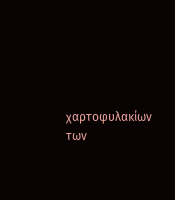χαρτοφυλακίων των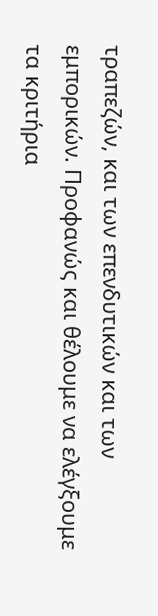τραπεζών, και των επενδυτικών και των εμπορικών. Προφανώς και θέλουμε να ελέγξουμε τα κριτήρια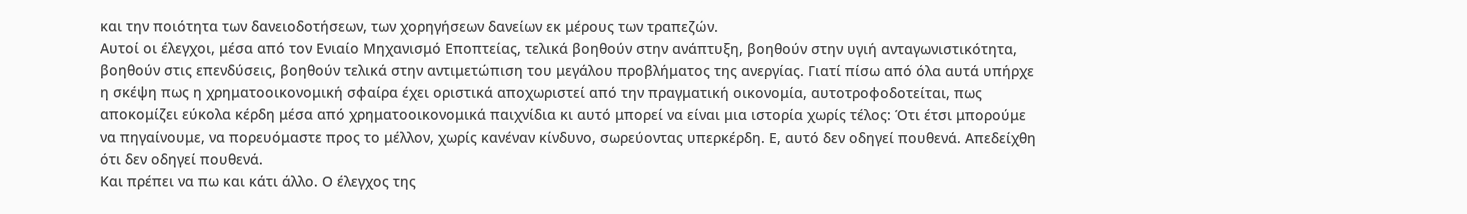και την ποιότητα των δανειοδοτήσεων, των χορηγήσεων δανείων εκ μέρους των τραπεζών.
Αυτοί οι έλεγχοι, μέσα από τον Ενιαίο Μηχανισμό Εποπτείας, τελικά βοηθούν στην ανάπτυξη, βοηθούν στην υγιή ανταγωνιστικότητα, βοηθούν στις επενδύσεις, βοηθούν τελικά στην αντιμετώπιση του μεγάλου προβλήματος της ανεργίας. Γιατί πίσω από όλα αυτά υπήρχε η σκέψη πως η χρηματοοικονομική σφαίρα έχει οριστικά αποχωριστεί από την πραγματική οικονομία, αυτοτροφοδοτείται, πως αποκομίζει εύκολα κέρδη μέσα από χρηματοοικονομικά παιχνίδια κι αυτό μπορεί να είναι μια ιστορία χωρίς τέλος: Ότι έτσι μπορούμε να πηγαίνουμε, να πορευόμαστε προς το μέλλον, χωρίς κανέναν κίνδυνο, σωρεύοντας υπερκέρδη. Ε, αυτό δεν οδηγεί πουθενά. Απεδείχθη ότι δεν οδηγεί πουθενά.
Και πρέπει να πω και κάτι άλλο. Ο έλεγχος της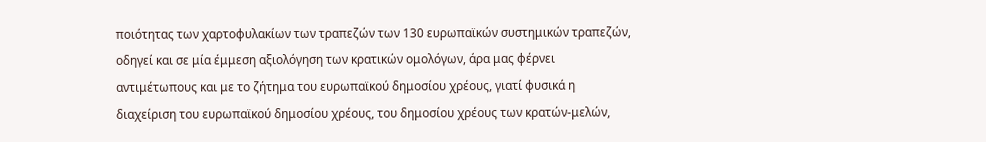ποιότητας των χαρτοφυλακίων των τραπεζών των 130 ευρωπαϊκών συστημικών τραπεζών, οδηγεί και σε μία έμμεση αξιολόγηση των κρατικών ομολόγων, άρα μας φέρνει αντιμέτωπους και με το ζήτημα του ευρωπαϊκού δημοσίου χρέους, γιατί φυσικά η διαχείριση του ευρωπαϊκού δημοσίου χρέους, του δημοσίου χρέους των κρατών-μελών,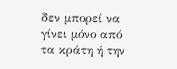δεν μπορεί να γίνει μόνο από τα κράτη ή την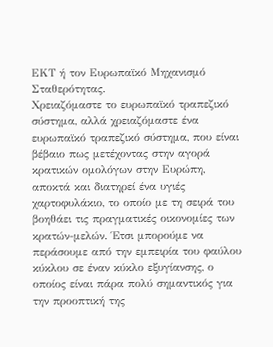ΕΚΤ ή τον Ευρωπαϊκό Μηχανισμό Σταθερότητας.
Χρειαζόμαστε το ευρωπαϊκό τραπεζικό σύστημα, αλλά χρειαζόμαστε ένα ευρωπαϊκό τραπεζικό σύστημα, που είναι βέβαιο πως μετέχοντας στην αγορά κρατικών ομολόγων στην Ευρώπη, αποκτά και διατηρεί ένα υγιές χαρτοφυλάκιο, το οποίο με τη σειρά του βοηθάει τις πραγματικές οικονομίες των κρατών-μελών. Έτσι μπορούμε να περάσουμε από την εμπειρία του φαύλου κύκλου σε έναν κύκλο εξυγίανσης, ο οποίος είναι πάρα πολύ σημαντικός για την προοπτική της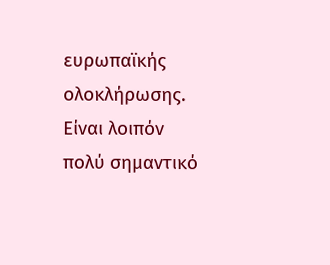ευρωπαϊκής ολοκλήρωσης. Είναι λοιπόν πολύ σημαντικό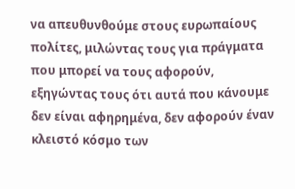να απευθυνθούμε στους ευρωπαίους πολίτες, μιλώντας τους για πράγματα που μπορεί να τους αφορούν, εξηγώντας τους ότι αυτά που κάνουμε δεν είναι αφηρημένα, δεν αφορούν έναν κλειστό κόσμο των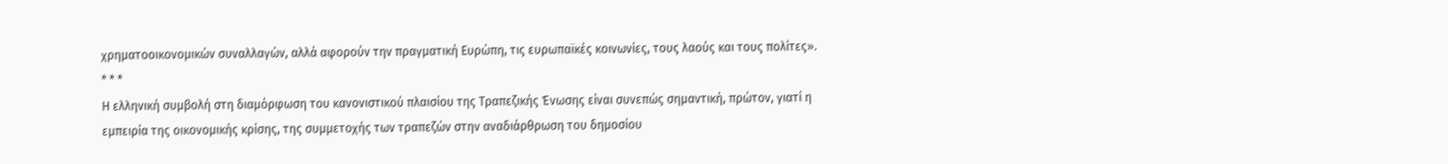χρηματοοικονομικών συναλλαγών, αλλά αφορούν την πραγματική Ευρώπη, τις ευρωπαϊκές κοινωνίες, τους λαούς και τους πολίτες».
* * *
Η ελληνική συμβολή στη διαμόρφωση του κανονιστικού πλαισίου της Τραπεζικής Ένωσης είναι συνεπώς σημαντική, πρώτον, γιατί η εμπειρία της οικονομικής κρίσης, της συμμετοχής των τραπεζών στην αναδιάρθρωση του δημοσίου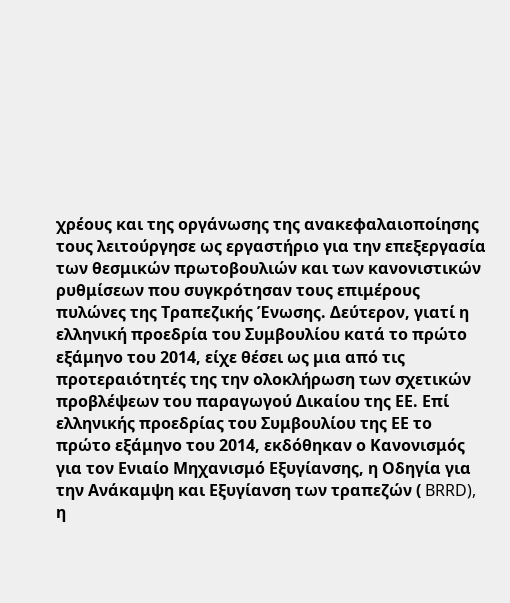χρέους και της οργάνωσης της ανακεφαλαιοποίησης τους λειτούργησε ως εργαστήριο για την επεξεργασία των θεσμικών πρωτοβουλιών και των κανονιστικών ρυθμίσεων που συγκρότησαν τους επιμέρους πυλώνες της Τραπεζικής Ένωσης. Δεύτερον, γιατί η ελληνική προεδρία του Συμβουλίου κατά το πρώτο εξάμηνο του 2014, είχε θέσει ως μια από τις προτεραιότητές της την ολοκλήρωση των σχετικών προβλέψεων του παραγωγού Δικαίου της ΕΕ. Επί ελληνικής προεδρίας του Συμβουλίου της ΕΕ το πρώτο εξάμηνο του 2014, εκδόθηκαν ο Κανονισμός για τον Ενιαίο Μηχανισμό Εξυγίανσης, η Οδηγία για την Ανάκαμψη και Εξυγίανση των τραπεζών ( BRRD), η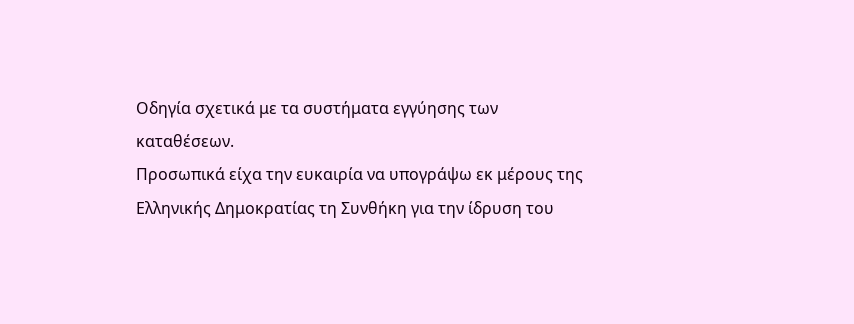Οδηγία σχετικά με τα συστήματα εγγύησης των καταθέσεων.
Προσωπικά είχα την ευκαιρία να υπογράψω εκ μέρους της Ελληνικής Δημοκρατίας τη Συνθήκη για την ίδρυση του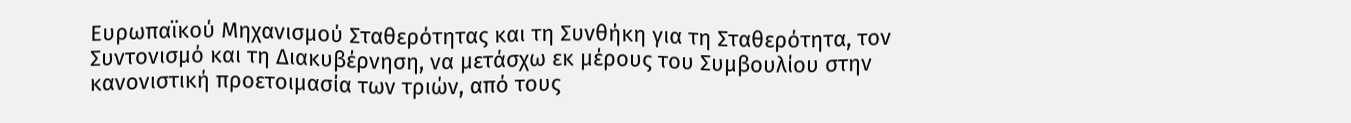Ευρωπαϊκού Μηχανισμού Σταθερότητας και τη Συνθήκη για τη Σταθερότητα, τον Συντονισμό και τη Διακυβέρνηση, να μετάσχω εκ μέρους του Συμβουλίου στην κανονιστική προετοιμασία των τριών, από τους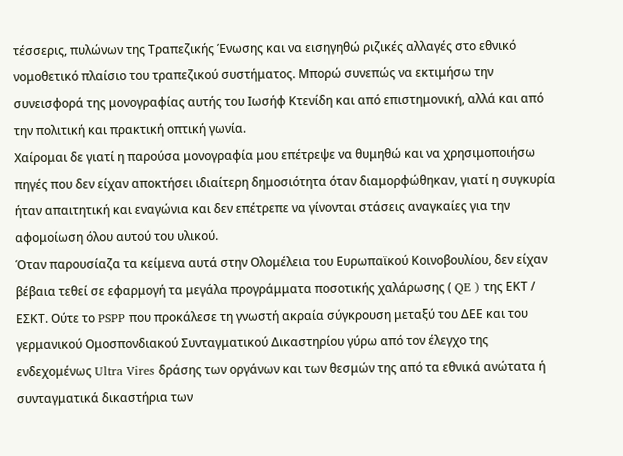τέσσερις, πυλώνων της Τραπεζικής Ένωσης και να εισηγηθώ ριζικές αλλαγές στο εθνικό νομοθετικό πλαίσιο του τραπεζικού συστήματος. Μπορώ συνεπώς να εκτιμήσω την συνεισφορά της μονογραφίας αυτής του Ιωσήφ Κτενίδη και από επιστημονική, αλλά και από την πολιτική και πρακτική οπτική γωνία.
Χαίρομαι δε γιατί η παρούσα μονογραφία μου επέτρεψε να θυμηθώ και να χρησιμοποιήσω πηγές που δεν είχαν αποκτήσει ιδιαίτερη δημοσιότητα όταν διαμορφώθηκαν, γιατί η συγκυρία ήταν απαιτητική και εναγώνια και δεν επέτρεπε να γίνονται στάσεις αναγκαίες για την αφομοίωση όλου αυτού του υλικού.
Όταν παρουσίαζα τα κείμενα αυτά στην Ολομέλεια του Ευρωπαϊκού Κοινοβουλίου, δεν είχαν βέβαια τεθεί σε εφαρμογή τα μεγάλα προγράμματα ποσοτικής χαλάρωσης ( QE ) της ΕΚΤ / ΕΣΚΤ. Ούτε το PSPP που προκάλεσε τη γνωστή ακραία σύγκρουση μεταξύ του ΔΕΕ και του γερμανικού Ομοσπονδιακού Συνταγματικού Δικαστηρίου γύρω από τον έλεγχο της ενδεχομένως Ultra Vires δράσης των οργάνων και των θεσμών της από τα εθνικά ανώτατα ή συνταγματικά δικαστήρια των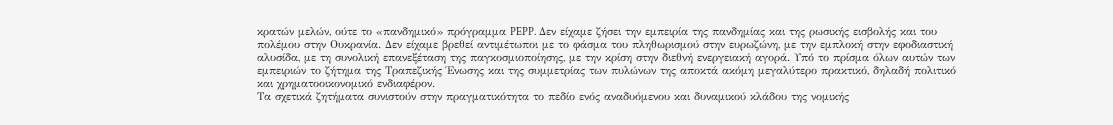κρατών μελών, ούτε το «πανδημικό» πρόγραμμα PEPP. Δεν είχαμε ζήσει την εμπειρία της πανδημίας και της ρωσικής εισβολής και του πολέμου στην Ουκρανία. Δεν είχαμε βρεθεί αντιμέτωποι με το φάσμα του πληθωρισμού στην ευρωζώνη, με την εμπλοκή στην εφοδιαστική αλυσίδα, με τη συνολική επανεξέταση της παγκοσμιοποίησης, με την κρίση στην διεθνή ενεργειακή αγορά. Υπό το πρίσμα όλων αυτών των εμπειριών το ζήτημα της Τραπεζικής Ένωσης και της συμμετρίας των πυλώνων της αποκτά ακόμη μεγαλύτερο πρακτικό, δηλαδή πολιτικό και χρηματοοικονομικό ενδιαφέρον.
Τα σχετικά ζητήματα συνιστούν στην πραγματικότητα το πεδίο ενός αναδυόμενου και δυναμικού κλάδου της νομικής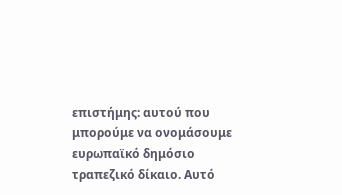επιστήμης: αυτού που μπορούμε να ονομάσουμε ευρωπαϊκό δημόσιο τραπεζικό δίκαιο. Αυτό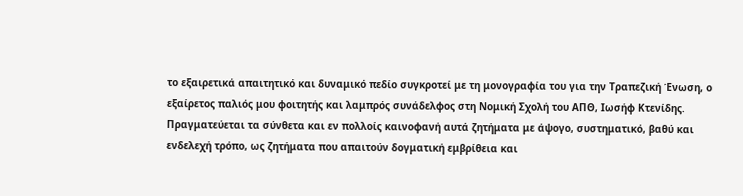το εξαιρετικά απαιτητικό και δυναμικό πεδίο συγκροτεί με τη μονογραφία του για την Τραπεζική Ένωση, ο εξαίρετος παλιός μου φοιτητής και λαμπρός συνάδελφος στη Νομική Σχολή του ΑΠΘ, Ιωσήφ Κτενίδης.
Πραγματεύεται τα σύνθετα και εν πολλοίς καινοφανή αυτά ζητήματα με άψογο, συστηματικό, βαθύ και ενδελεχή τρόπο, ως ζητήματα που απαιτούν δογματική εμβρίθεια και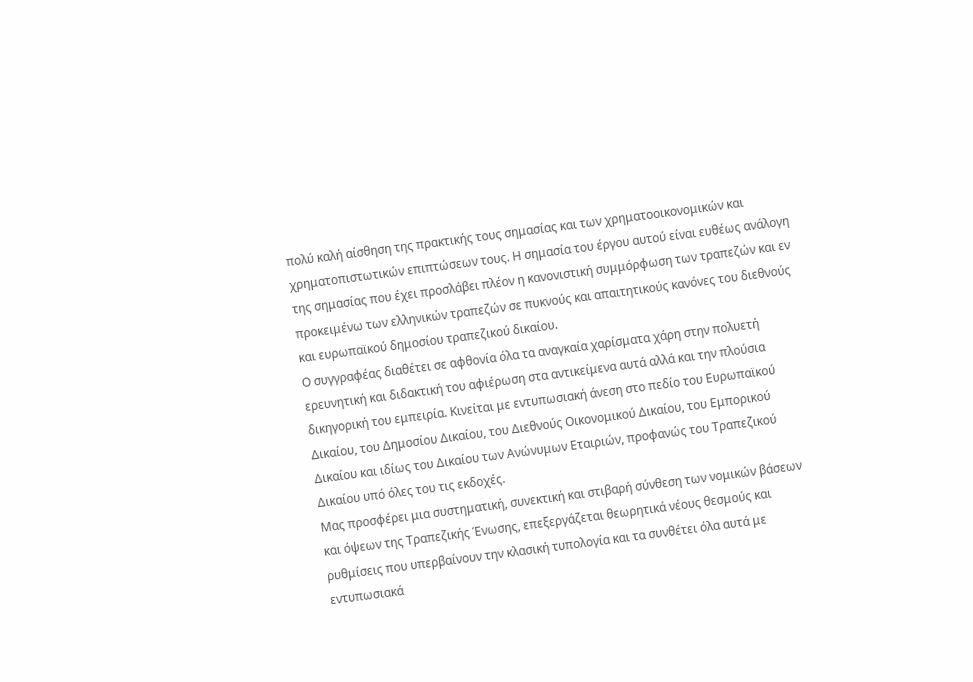πολύ καλή αίσθηση της πρακτικής τους σημασίας και των χρηματοοικονομικών και χρηματοπιστωτικών επιπτώσεων τους. Η σημασία του έργου αυτού είναι ευθέως ανάλογη της σημασίας που έχει προσλάβει πλέον η κανονιστική συμμόρφωση των τραπεζών και εν προκειμένω των ελληνικών τραπεζών σε πυκνούς και απαιτητικούς κανόνες του διεθνούς και ευρωπαϊκού δημοσίου τραπεζικού δικαίου.
Ο συγγραφέας διαθέτει σε αφθονία όλα τα αναγκαία χαρίσματα χάρη στην πολυετή ερευνητική και διδακτική του αφιέρωση στα αντικείμενα αυτά αλλά και την πλούσια δικηγορική του εμπειρία. Κινείται με εντυπωσιακή άνεση στο πεδίο του Ευρωπαϊκού Δικαίου, του Δημοσίου Δικαίου, του Διεθνούς Οικονομικού Δικαίου, του Εμπορικού Δικαίου και ιδίως του Δικαίου των Ανώνυμων Εταιριών, προφανώς του Τραπεζικού Δικαίου υπό όλες του τις εκδοχές.
Μας προσφέρει μια συστηματική, συνεκτική και στιβαρή σύνθεση των νομικών βάσεων και όψεων της Τραπεζικής Ένωσης, επεξεργάζεται θεωρητικά νέους θεσμούς και ρυθμίσεις που υπερβαίνουν την κλασική τυπολογία και τα συνθέτει όλα αυτά με εντυπωσιακά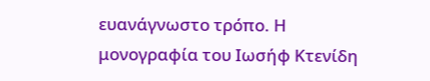ευανάγνωστο τρόπο. Η μονογραφία του Ιωσήφ Κτενίδη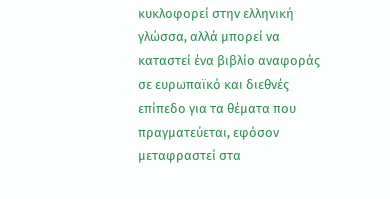κυκλοφορεί στην ελληνική γλώσσα, αλλά μπορεί να καταστεί ένα βιβλίο αναφοράς σε ευρωπαϊκό και διεθνές επίπεδο για τα θέματα που πραγματεύεται, εφόσον μεταφραστεί στα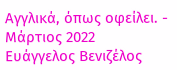Αγγλικά, όπως οφείλει. -
Μάρτιος 2022
Ευάγγελος Βενιζέλος